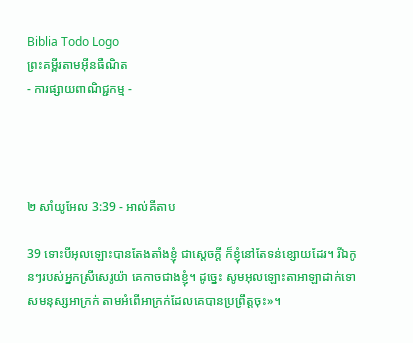Biblia Todo Logo
ព្រះគម្ពីរតាមអ៊ីនធឺណិត
- ការផ្សាយពាណិជ្ជកម្ម -




២ សាំ‌យូ‌អែល 3:39 - អាល់គីតាប

39 ទោះបីអុលឡោះបានតែងតាំងខ្ញុំ ជាស្តេចក្តី ក៏ខ្ញុំនៅតែទន់ខ្សោយដែរ។ រីឯកូនៗរបស់អ្នកស្រីសេរូ‌យ៉ា គេកាចជាងខ្ញុំ។ ដូច្នេះ សូមអុលឡោះ‌តាអាឡាដាក់ទោសមនុស្សអាក្រក់ តាមអំពើអាក្រក់ដែលគេបានប្រព្រឹត្តចុះ»។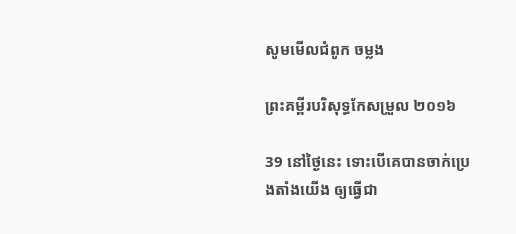សូមមើលជំពូក ចម្លង

ព្រះគម្ពីរបរិសុទ្ធកែសម្រួល ២០១៦

39 នៅថ្ងៃនេះ ទោះបើគេបានចាក់ប្រេងតាំងយើង ឲ្យធ្វើជា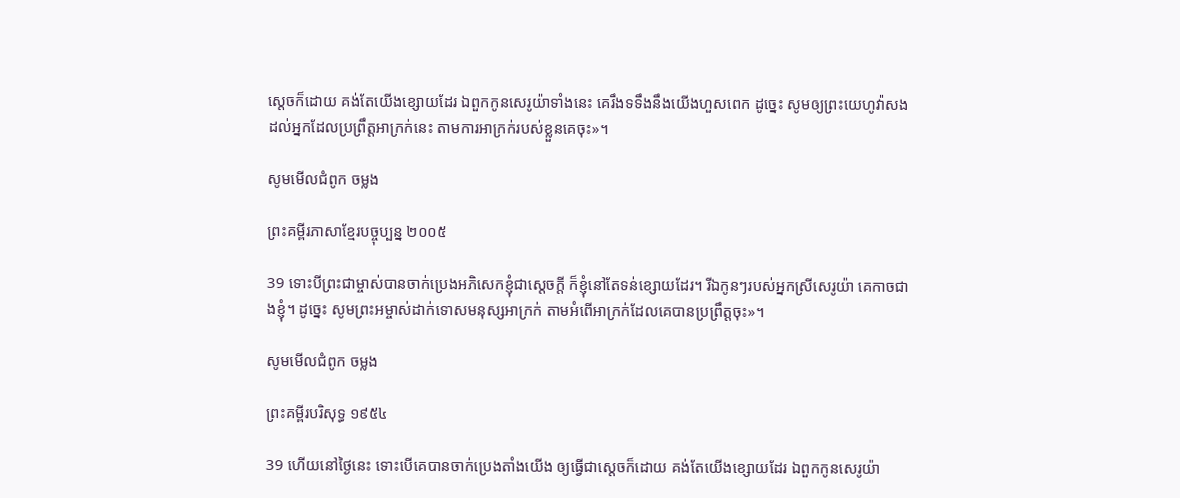ស្តេចក៏ដោយ គង់តែយើងខ្សោយដែរ ឯពួកកូនសេរូយ៉ាទាំងនេះ គេរឹងទទឹងនឹងយើងហួសពេក ដូច្នេះ សូមឲ្យព្រះ‌យេហូវ៉ាសងដល់អ្នកដែលប្រព្រឹត្តអាក្រក់នេះ តាមការអាក្រក់របស់ខ្លួនគេចុះ»។

សូមមើលជំពូក ចម្លង

ព្រះគម្ពីរភាសាខ្មែរបច្ចុប្បន្ន ២០០៥

39 ទោះបីព្រះ‌ជាម្ចាស់បានចាក់ប្រេងអភិ‌សេកខ្ញុំជាស្ដេចក្ដី ក៏ខ្ញុំនៅតែទន់ខ្សោយដែរ។ រីឯកូនៗរបស់អ្នកស្រីសេរូយ៉ា គេកាចជាងខ្ញុំ។ ដូច្នេះ សូមព្រះ‌អម្ចាស់ដាក់ទោសមនុស្សអាក្រក់ តាមអំពើអាក្រក់ដែលគេបានប្រព្រឹត្តចុះ»។

សូមមើលជំពូក ចម្លង

ព្រះគម្ពីរបរិសុទ្ធ ១៩៥៤

39 ហើយនៅថ្ងៃនេះ ទោះបើគេបានចាក់ប្រេងតាំងយើង ឲ្យធ្វើជាស្តេចក៏ដោយ គង់តែយើងខ្សោយដែរ ឯពួកកូនសេរូយ៉ា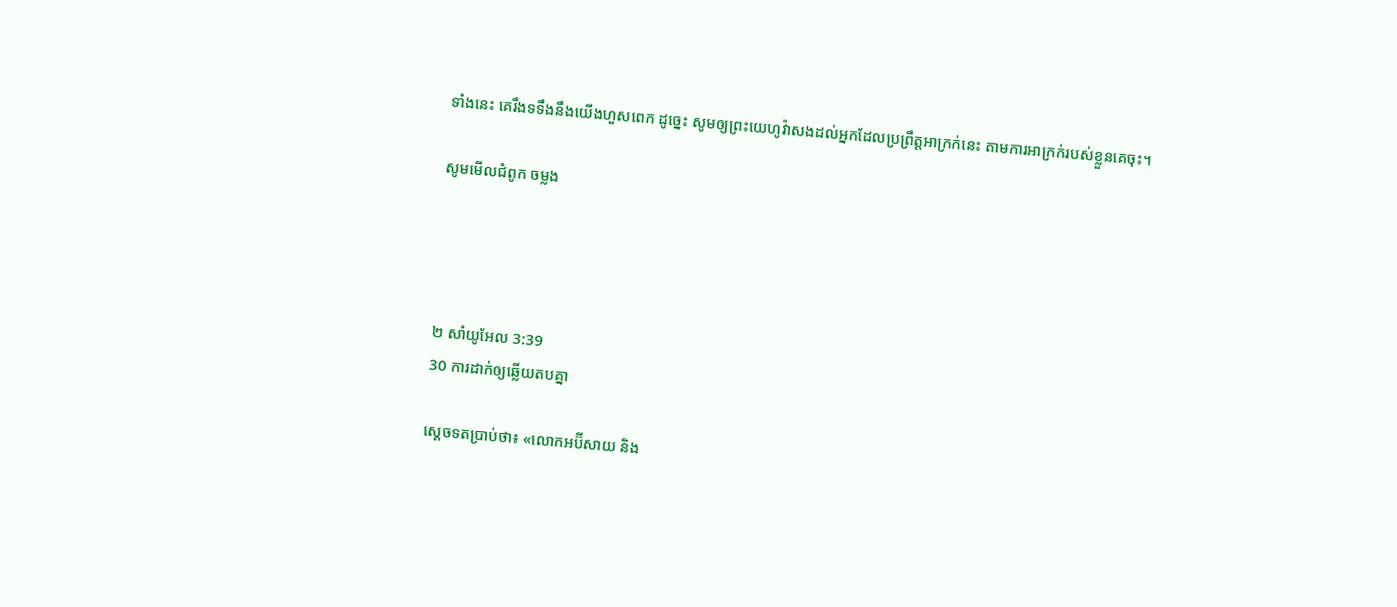ទាំងនេះ គេរឹង‌ទទឹងនឹងយើងហួសពេក ដូច្នេះ សូមឲ្យព្រះ‌យេហូវ៉ាសងដល់អ្នកដែលប្រព្រឹត្តអាក្រក់នេះ តាមការអាក្រក់របស់ខ្លួនគេចុះ។

សូមមើលជំពូក ចម្លង




២ សាំ‌យូ‌អែល 3:39
30 ការដាក់ឲ្យឆ្លើយតបគ្នា

ស្តេចទតប្រាប់ថា៖ «លោកអប៊ី‌សាយ និង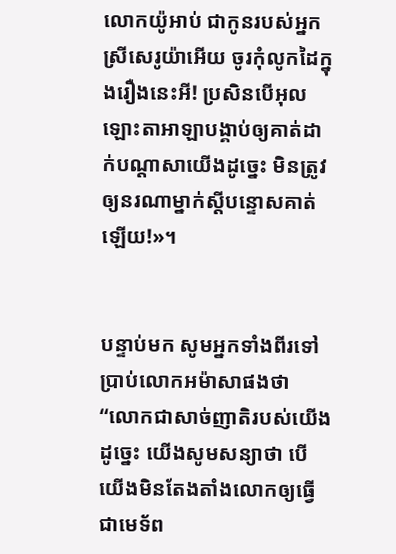លោកយ៉ូអាប់ ជាកូនរបស់អ្នកស្រីសេរូ‌យ៉ាអើយ ចូរកុំលូកដៃក្នុងរឿងនេះអី! ប្រសិនបើអុលឡោះ‌តាអាឡាបង្គាប់ឲ្យគាត់ដាក់បណ្តាសាយើងដូច្នេះ មិនត្រូវឲ្យនរណាម្នាក់ស្តីបន្ទោសគាត់ឡើយ!»។


បន្ទាប់មក សូមអ្នកទាំងពីរទៅប្រាប់លោកអម៉ា‌សាផងថា “លោកជាសាច់ញាតិរបស់យើង ដូច្នេះ យើងសូមសន្យាថា បើយើងមិនតែង‌តាំងលោកឲ្យធ្វើជាមេ‌ទ័ព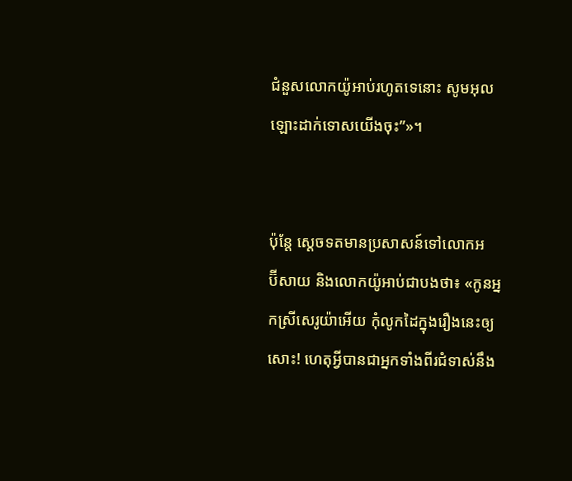ជំនួសលោកយ៉ូអាប់រហូតទេនោះ សូមអុលឡោះដាក់ទោសយើងចុះ”»។


ប៉ុន្តែ ស្តេចទតមានប្រសាសន៍ទៅលោកអប៊ី‌សាយ និងលោកយ៉ូអាប់ជាបងថា៖ «កូនអ្នកស្រីសេរូ‌យ៉ាអើយ កុំលូកដៃក្នុងរឿងនេះឲ្យសោះ! ហេតុអ្វីបានជាអ្នកទាំងពីរជំទាស់នឹង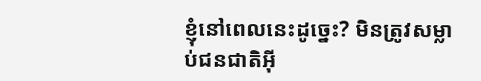ខ្ញុំនៅពេលនេះដូច្នេះ? មិនត្រូវសម្លាប់ជន‌ជាតិអ៊ី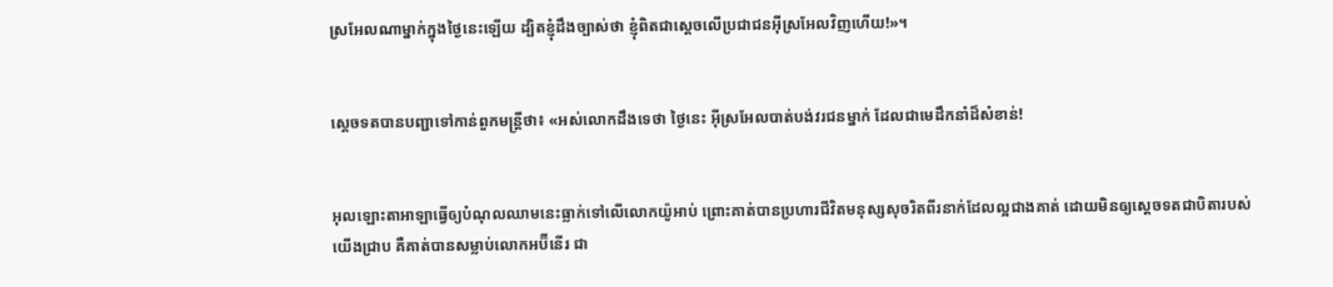ស្រ‌អែលណាម្នាក់ក្នុងថ្ងៃនេះឡើយ ដ្បិតខ្ញុំដឹងច្បាស់ថា ខ្ញុំពិតជាស្តេចលើប្រជា‌ជនអ៊ីស្រ‌អែលវិញហើយ!»។


ស្តេចទតបានបញ្ជាទៅកាន់ពួកមន្ត្រីថា៖ «អស់លោកដឹងទេថា ថ្ងៃនេះ អ៊ីស្រ‌អែលបាត់បង់វរជនម្នាក់ ដែលជាមេដឹកនាំដ៏សំខាន់!


អុលឡោះ‌តាអាឡាធ្វើឲ្យបំណុលឈាមនេះធ្លាក់ទៅលើលោកយ៉ូអាប់ ព្រោះគាត់បានប្រហារជីវិតមនុស្សសុចរិតពីរនាក់ដែលល្អជាងគាត់ ដោយមិនឲ្យស្តេចទតជាបិតារបស់យើងជ្រាប គឺគាត់បានសម្លាប់លោកអប៊ី‌នើរ ជា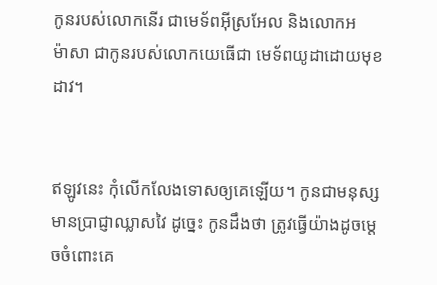កូនរបស់លោកនើរ ជាមេ‌ទ័ពអ៊ីស្រ‌អែល និងលោកអម៉ា‌សា ជាកូនរបស់លោកយេធើជា មេ‌ទ័ពយូដាដោយមុខដាវ។


ឥឡូវនេះ កុំលើក‌លែងទោសឲ្យគេឡើយ។ កូនជាមនុស្សមានប្រាជ្ញាឈ្លាស‌វៃ ដូច្នេះ កូនដឹងថា ត្រូវធ្វើយ៉ាងដូចម្តេចចំពោះគេ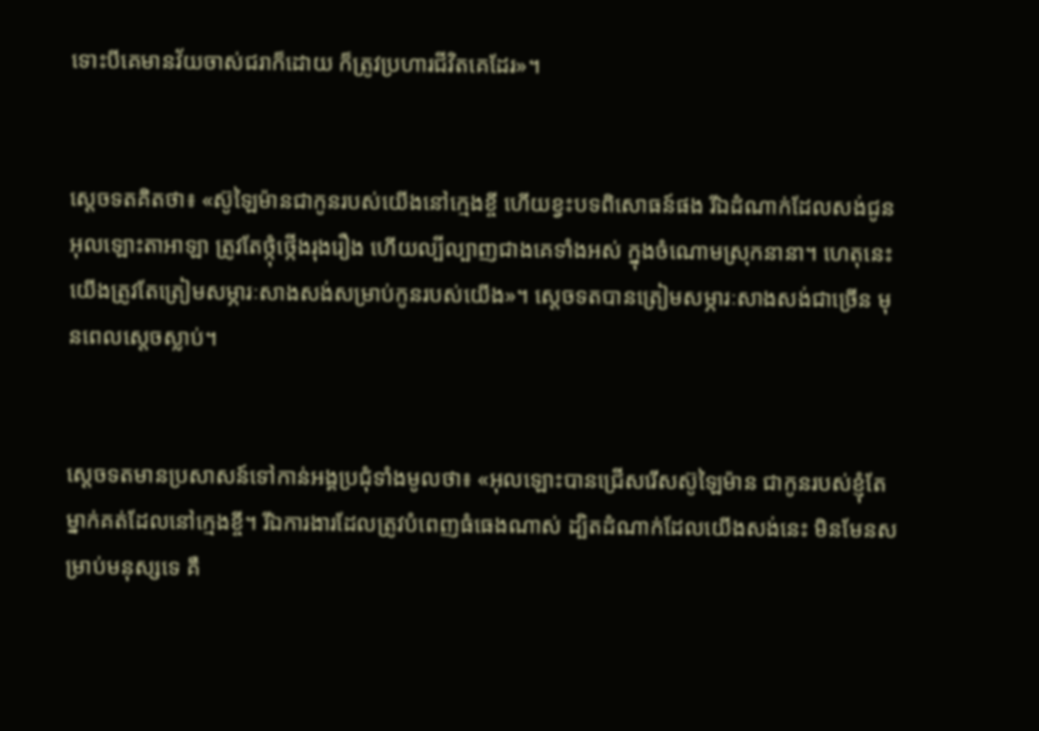ទោះបីគេមានវ័យចាស់ជរាក៏ដោយ ក៏ត្រូវប្រហារជីវិតគេដែរ»។


ស្តេចទតគិតថា៖ «ស៊ូឡៃ‌ម៉ានជាកូនរបស់យើងនៅក្មេងខ្ចី ហើយខ្វះបទពិសោធន៍ផង រីឯដំណាក់ដែលសង់ជូនអុលឡោះ‌តាអាឡា ត្រូវតែថ្កុំ‌ថ្កើងរុង‌រឿង ហើយល្បី‌ល្បាញជាងគេទាំងអស់ ក្នុងចំណោមស្រុកនានា។ ហេតុនេះ យើងត្រូវតែត្រៀមសម្ភារៈសាងសង់សម្រាប់កូនរបស់យើង»។ ស្តេចទតបានត្រៀមសម្ភារៈសាងសង់ជាច្រើន មុនពេលស្តេចស្លាប់។


ស្តេចទតមានប្រសាសន៍ទៅកាន់អង្គប្រជុំទាំងមូលថា៖ «អុលឡោះបានជ្រើសរើសស៊ូឡៃ‌ម៉ាន ជាកូនរបស់ខ្ញុំតែម្នាក់គត់ដែលនៅក្មេងខ្ចី។ រីឯការ‌ងារដែលត្រូវបំពេញធំធេងណាស់ ដ្បិតដំណាក់ដែលយើងសង់នេះ មិនមែនសម្រាប់មនុស្សទេ គឺ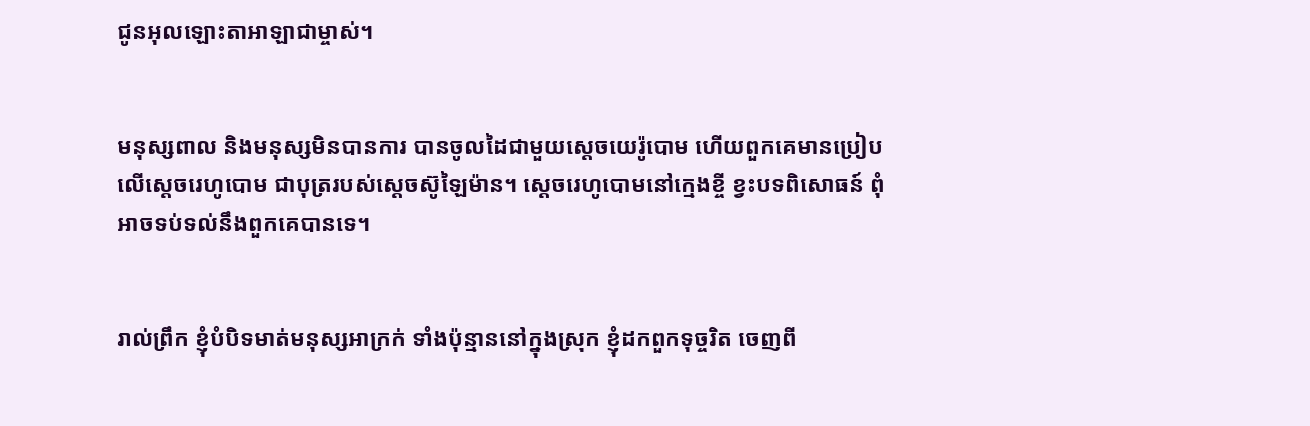ជូនអុលឡោះ‌តាអាឡាជាម្ចាស់។


មនុស្សពាល និងមនុស្សមិនបានការ បានចូលដៃជាមួយស្តេចយេរ៉ូ‌បោម ហើយពួកគេមានប្រៀបលើស្តេចរេហូ‌បោម ជាបុត្ររបស់ស្តេចស៊ូឡៃ‌ម៉ាន។ ស្តេចរេហូ‌បោមនៅក្មេងខ្ចី ខ្វះបទពិសោធន៍ ពុំអាចទប់ទល់នឹងពួកគេបានទេ។


រាល់ព្រឹក ខ្ញុំបំបិទមាត់មនុស្សអាក្រក់ ទាំងប៉ុន្មាននៅក្នុងស្រុក ខ្ញុំដកពួកទុច្ចរិត ចេញពី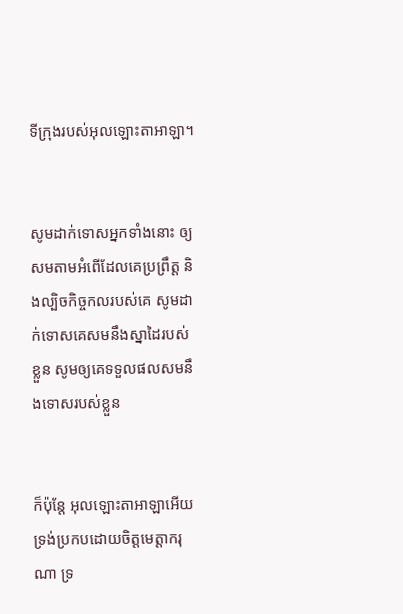ទីក្រុងរបស់អុលឡោះ‌តាអាឡា។


សូមដាក់ទោសអ្នកទាំងនោះ ឲ្យសមតាមអំពើដែលគេប្រព្រឹត្ត និងល្បិចកិច្ច‌កលរបស់គេ សូមដាក់ទោសគេសមនឹងស្នា‌ដៃរបស់ខ្លួន សូមឲ្យគេទទួលផលសមនឹងទោសរបស់ខ្លួន


ក៏ប៉ុន្តែ អុលឡោះ‌តាអាឡាអើយ ទ្រង់ប្រកបដោយចិត្តមេត្តា‌ករុណា ទ្រ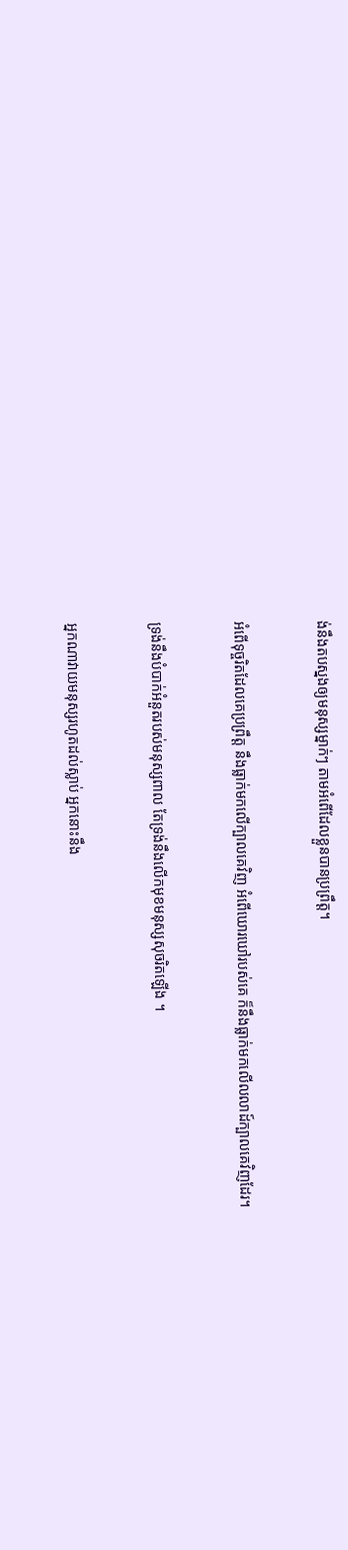ង់នឹងតបស្នងឲ្យមនុស្សម្នាក់ៗ តាមអំពើដែលខ្លួនបានប្រព្រឹត្ត។


អំពើទុច្ចរិតដែលគេប្រព្រឹត្ត នឹងធ្លាក់មកលើក្បាលគេវិញ អំពើឃោរ‌ឃៅរបស់គេ ក៏នឹងធ្លាក់មកលើលលាដ៍ក្បាលគេវិញដែរ។


ទ្រង់នឹងបំបាក់អំនួតរបស់មនុស្សពាល តែទ្រង់នឹងលើកមុខមនុស្សសុចរិតឡើង ។


អ្នកណាវាយមនុស្សរហូតដល់ស្លាប់ អ្នកនោះនឹង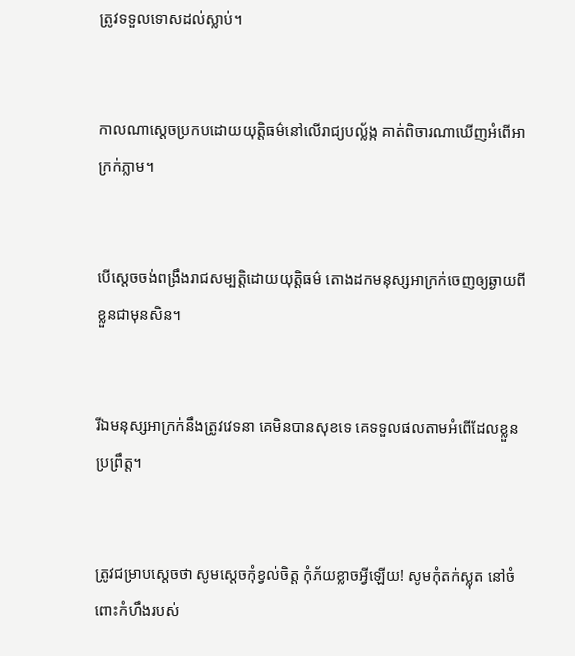ត្រូវទទួលទោសដល់ស្លាប់។


កាលណាស្ដេចប្រកបដោយយុត្តិធម៌នៅលើរាជ្យ‌បល្ល័ង្ក គាត់ពិចារណាឃើញអំពើអាក្រក់ភ្លាម។


បើស្ដេចចង់ពង្រឹងរាជសម្បត្តិដោយយុត្តិធម៌ តោងដកមនុស្សអាក្រក់ចេញឲ្យឆ្ងាយពីខ្លួនជាមុនសិន។


រីឯមនុស្សអាក្រក់នឹងត្រូវវេទនា គេមិនបានសុខទេ គេទទួលផលតាមអំពើដែលខ្លួនប្រព្រឹត្ត។


ត្រូវជម្រាបស្ដេចថា សូមស្តេចកុំខ្វល់ចិត្ត កុំភ័យខ្លាចអ្វីឡើយ! សូមកុំតក់‌ស្លុត នៅចំពោះកំហឹងរបស់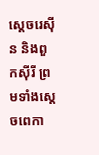ស្ដេចរេស៊ីន និងពួកស៊ីរី ព្រមទាំងស្ដេចពេកា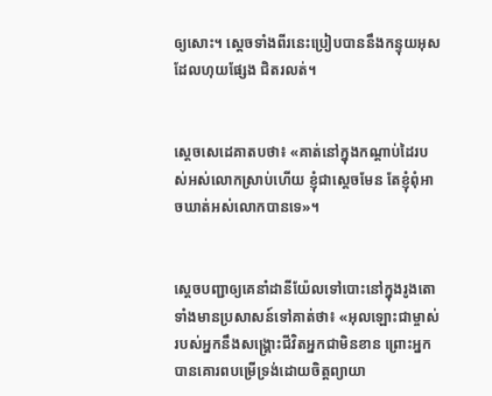ឲ្យសោះ។ ស្ដេចទាំងពីរនេះប្រៀបបាននឹងកន្ទុយអុស ដែលហុយផ្សែង ជិតរលត់។


ស្តេចសេដេ‌គាតបថា៖ «គាត់នៅក្នុងកណ្ដាប់ដៃរបស់អស់លោកស្រាប់ហើយ ខ្ញុំជាស្ដេចមែន តែខ្ញុំពុំអាចឃាត់អស់លោកបានទេ»។


ស្តេចបញ្ជាឲ្យគេនាំដានី‌យ៉ែលទៅបោះនៅក្នុងរូងតោ ទាំងមានប្រសាសន៍ទៅគាត់ថា៖ «អុលឡោះជាម្ចាស់របស់អ្នកនឹងសង្គ្រោះជីវិតអ្នកជាមិនខាន ព្រោះអ្នកបានគោរពបម្រើទ្រង់ដោយចិត្តព្យាយា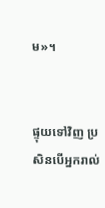ម»។


ផ្ទុយទៅវិញ ប្រសិនបើអ្នករាល់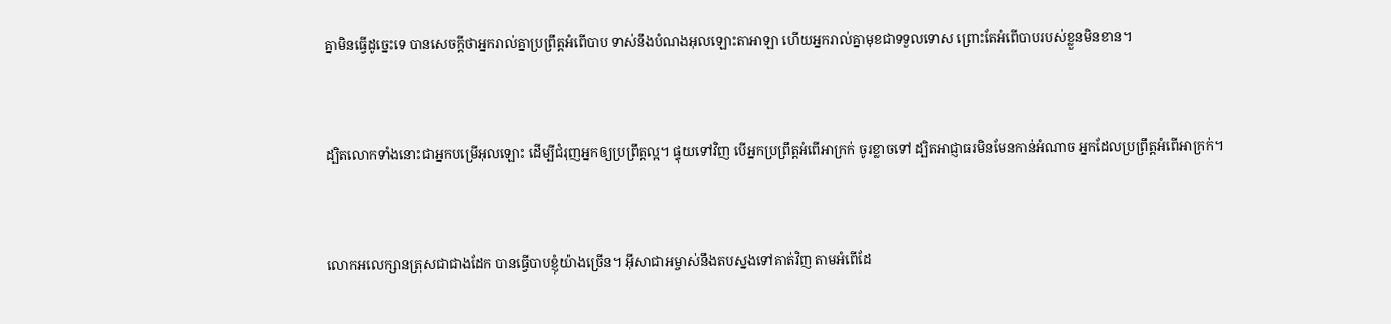គ្នាមិនធ្វើដូច្នេះទេ បានសេចក្តីថាអ្នករាល់គ្នាប្រព្រឹត្តអំពើបាប ទាស់នឹងបំណងអុលឡោះ‌តាអាឡា ហើយអ្នករាល់គ្នាមុខជាទទួលទោស ព្រោះតែអំពើបាបរបស់ខ្លួនមិនខាន។


ដ្បិតលោកទាំងនោះជាអ្នកបម្រើអុលឡោះ ដើម្បីជំរុញអ្នកឲ្យប្រព្រឹត្ដល្អ។ ផ្ទុយទៅវិញ បើអ្នកប្រព្រឹត្ដអំពើអាក្រក់ ចូរខ្លាចទៅ ដ្បិតអាជ្ញាធរមិនមែនកាន់អំណាច អ្នកដែលប្រព្រឹត្ដអំពើអាក្រក់។


លោកអលេក្សាន‌ត្រុសជាជាងដែក បានធ្វើបាបខ្ញុំយ៉ាងច្រើន។ អ៊ីសា‌ជាអម្ចាស់នឹងតបស្នងទៅគាត់វិញ តាមអំពើដែ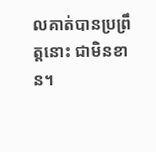លគាត់បានប្រព្រឹត្ដនោះ ជាមិនខាន។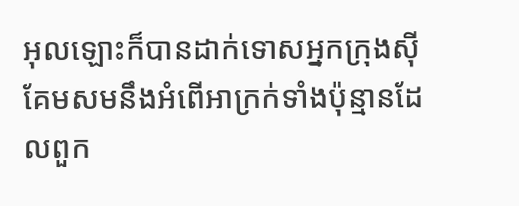អុលឡោះក៏បានដាក់ទោសអ្នកក្រុងស៊ីគែមសមនឹងអំពើអាក្រក់ទាំងប៉ុន្មានដែលពួក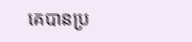គេបានប្រ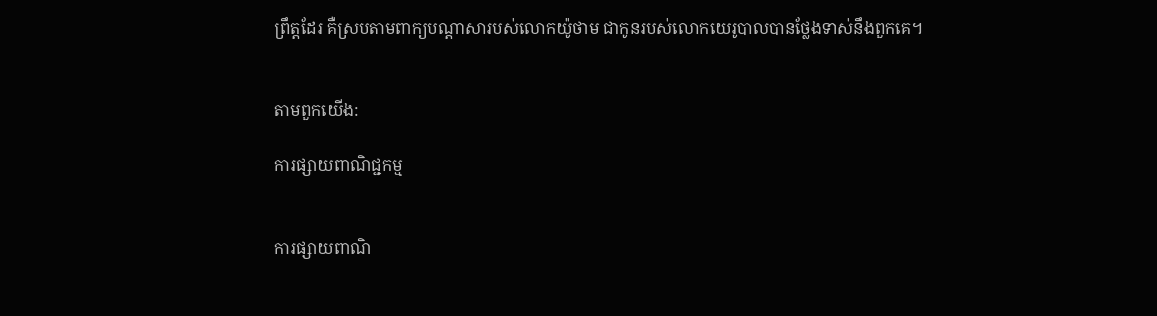ព្រឹត្តដែរ គឺស្របតាមពាក្យបណ្តាសារបស់លោកយ៉ូថាម ជាកូនរបស់លោកយេរូ‌បាលបានថ្លែងទាស់នឹងពួកគេ។


តាមពួកយើង:

ការផ្សាយពាណិជ្ជកម្ម


ការផ្សាយពាណិ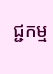ជ្ជកម្ម